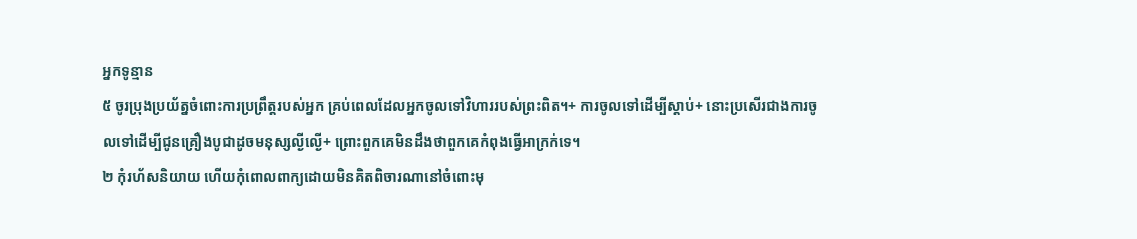អ្នកទូន្មាន
៥ ចូរប្រុងប្រយ័ត្នចំពោះការប្រព្រឹត្តរបស់អ្នក គ្រប់ពេលដែលអ្នកចូលទៅវិហាររបស់ព្រះពិត។+ ការចូលទៅដើម្បីស្ដាប់+ នោះប្រសើរជាងការចូលទៅដើម្បីជូនគ្រឿងបូជាដូចមនុស្សល្ងីល្ងើ+ ព្រោះពួកគេមិនដឹងថាពួកគេកំពុងធ្វើអាក្រក់ទេ។
២ កុំរហ័សនិយាយ ហើយកុំពោលពាក្យដោយមិនគិតពិចារណានៅចំពោះមុ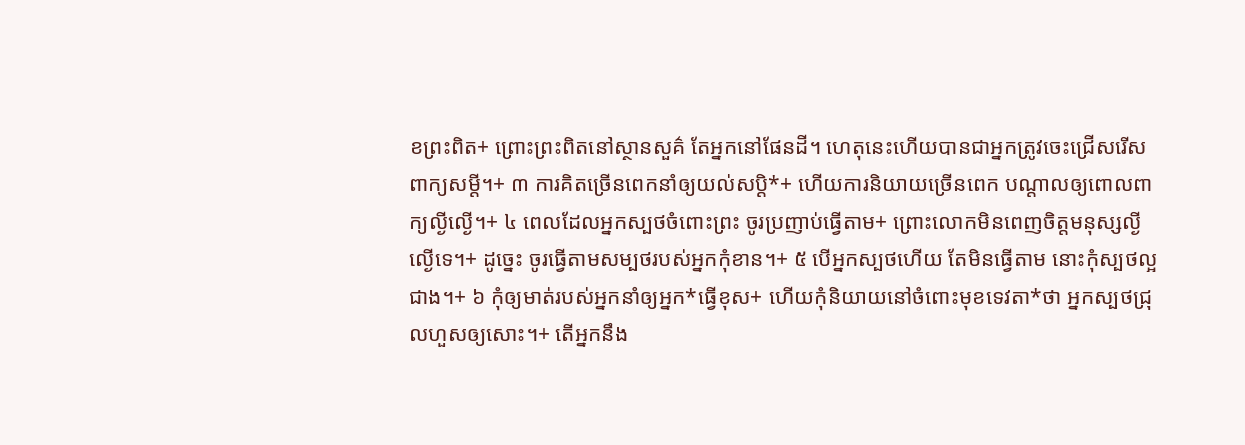ខព្រះពិត+ ព្រោះព្រះពិតនៅស្ថានសួគ៌ តែអ្នកនៅផែនដី។ ហេតុនេះហើយបានជាអ្នកត្រូវចេះជ្រើសរើសពាក្យសម្ដី។+ ៣ ការគិតច្រើនពេកនាំឲ្យយល់សប្ដិ*+ ហើយការនិយាយច្រើនពេក បណ្ដាលឲ្យពោលពាក្យល្ងីល្ងើ។+ ៤ ពេលដែលអ្នកស្បថចំពោះព្រះ ចូរប្រញាប់ធ្វើតាម+ ព្រោះលោកមិនពេញចិត្តមនុស្សល្ងីល្ងើទេ។+ ដូច្នេះ ចូរធ្វើតាមសម្បថរបស់អ្នកកុំខាន។+ ៥ បើអ្នកស្បថហើយ តែមិនធ្វើតាម នោះកុំស្បថល្អជាង។+ ៦ កុំឲ្យមាត់របស់អ្នកនាំឲ្យអ្នក*ធ្វើខុស+ ហើយកុំនិយាយនៅចំពោះមុខទេវតា*ថា អ្នកស្បថជ្រុលហួសឲ្យសោះ។+ តើអ្នកនឹង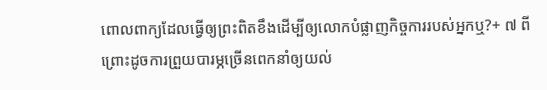ពោលពាក្យដែលធ្វើឲ្យព្រះពិតខឹងដើម្បីឲ្យលោកបំផ្លាញកិច្ចការរបស់អ្នកឬ?+ ៧ ពីព្រោះដូចការព្រួយបារម្ភច្រើនពេកនាំឲ្យយល់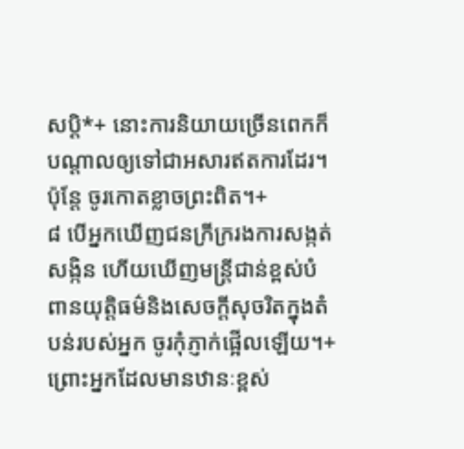សប្ដិ*+ នោះការនិយាយច្រើនពេកក៏បណ្ដាលឲ្យទៅជាអសារឥតការដែរ។ ប៉ុន្តែ ចូរកោតខ្លាចព្រះពិត។+
៨ បើអ្នកឃើញជនក្រីក្ររងការសង្កត់សង្កិន ហើយឃើញមន្ត្រីជាន់ខ្ពស់បំពានយុត្តិធម៌និងសេចក្ដីសុចរិតក្នុងតំបន់របស់អ្នក ចូរកុំភ្ញាក់ផ្អើលឡើយ។+ ព្រោះអ្នកដែលមានឋានៈខ្ពស់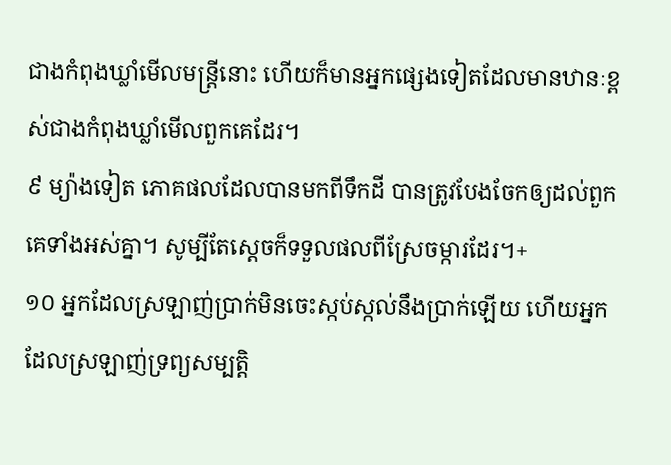ជាងកំពុងឃ្លាំមើលមន្ត្រីនោះ ហើយក៏មានអ្នកផ្សេងទៀតដែលមានឋានៈខ្ពស់ជាងកំពុងឃ្លាំមើលពួកគេដែរ។
៩ ម្យ៉ាងទៀត ភោគផលដែលបានមកពីទឹកដី បានត្រូវបែងចែកឲ្យដល់ពួកគេទាំងអស់គ្នា។ សូម្បីតែស្ដេចក៏ទទួលផលពីស្រែចម្ការដែរ។+
១០ អ្នកដែលស្រឡាញ់ប្រាក់មិនចេះស្កប់ស្កល់នឹងប្រាក់ឡើយ ហើយអ្នកដែលស្រឡាញ់ទ្រព្យសម្បត្តិ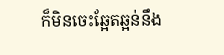ក៏មិនចេះឆ្អែតឆ្អន់នឹង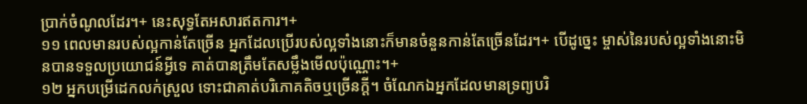ប្រាក់ចំណូលដែរ។+ នេះសុទ្ធតែអសារឥតការ។+
១១ ពេលមានរបស់ល្អកាន់តែច្រើន អ្នកដែលប្រើរបស់ល្អទាំងនោះក៏មានចំនួនកាន់តែច្រើនដែរ។+ បើដូច្នេះ ម្ចាស់នៃរបស់ល្អទាំងនោះមិនបានទទួលប្រយោជន៍អ្វីទេ គាត់បានត្រឹមតែសម្លឹងមើលប៉ុណ្ណោះ។+
១២ អ្នកបម្រើដេកលក់ស្រួល ទោះជាគាត់បរិភោគតិចឬច្រើនក្ដី។ ចំណែកឯអ្នកដែលមានទ្រព្យបរិ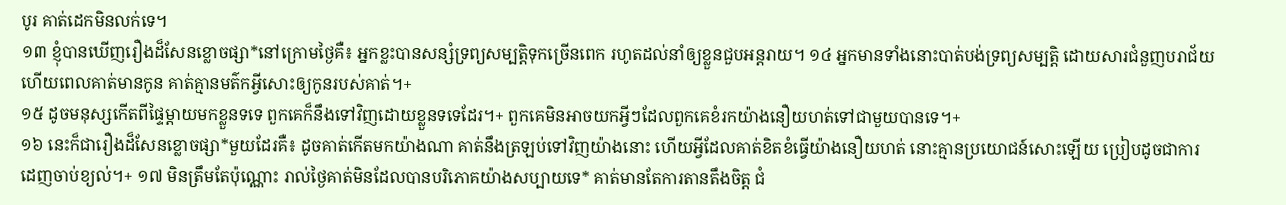បូរ គាត់ដេកមិនលក់ទេ។
១៣ ខ្ញុំបានឃើញរឿងដ៏សែនខ្លោចផ្សា*នៅក្រោមថ្ងៃគឺ៖ អ្នកខ្លះបានសន្សំទ្រព្យសម្បត្តិទុកច្រើនពេក រហូតដល់នាំឲ្យខ្លួនជួបអន្តរាយ។ ១៤ អ្នកមានទាំងនោះបាត់បង់ទ្រព្យសម្បត្តិ ដោយសារជំនួញបរាជ័យ ហើយពេលគាត់មានកូន គាត់គ្មានមត៌កអ្វីសោះឲ្យកូនរបស់គាត់។+
១៥ ដូចមនុស្សកើតពីផ្ទៃម្ដាយមកខ្លួនទទេ ពួកគេក៏នឹងទៅវិញដោយខ្លួនទទេដែរ។+ ពួកគេមិនអាចយកអ្វីៗដែលពួកគេខំរកយ៉ាងនឿយហត់ទៅជាមួយបានទេ។+
១៦ នេះក៏ជារឿងដ៏សែនខ្លោចផ្សា*មួយដែរគឺ៖ ដូចគាត់កើតមកយ៉ាងណា គាត់នឹងត្រឡប់ទៅវិញយ៉ាងនោះ ហើយអ្វីដែលគាត់ខិតខំធ្វើយ៉ាងនឿយហត់ នោះគ្មានប្រយោជន៍សោះឡើយ ប្រៀបដូចជាការដេញចាប់ខ្យល់។+ ១៧ មិនត្រឹមតែប៉ុណ្ណោះ រាល់ថ្ងៃគាត់មិនដែលបានបរិភោគយ៉ាងសប្បាយទេ* គាត់មានតែការតានតឹងចិត្ត ជំ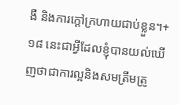ងឺ និងការក្ដៅក្រហាយជាប់ខ្លួន។+
១៨ នេះជាអ្វីដែលខ្ញុំបានយល់ឃើញថាជាការល្អនិងសមត្រឹមត្រូ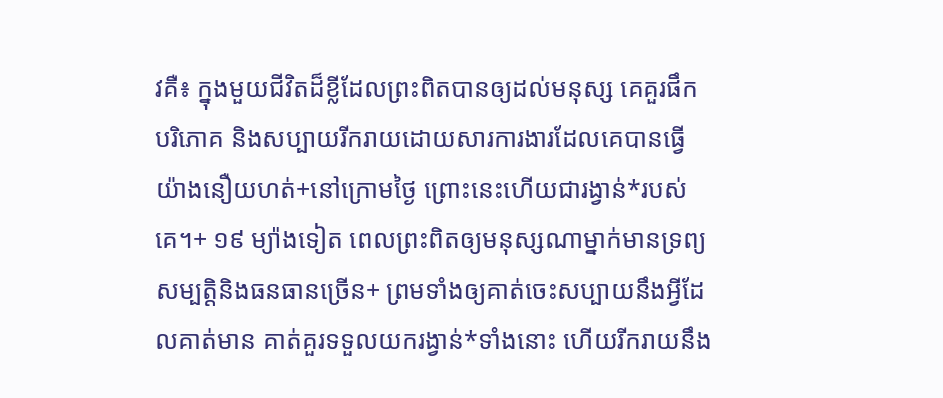វគឺ៖ ក្នុងមួយជីវិតដ៏ខ្លីដែលព្រះពិតបានឲ្យដល់មនុស្ស គេគួរផឹក បរិភោគ និងសប្បាយរីករាយដោយសារការងារដែលគេបានធ្វើយ៉ាងនឿយហត់+នៅក្រោមថ្ងៃ ព្រោះនេះហើយជារង្វាន់*របស់គេ។+ ១៩ ម្យ៉ាងទៀត ពេលព្រះពិតឲ្យមនុស្សណាម្នាក់មានទ្រព្យសម្បត្តិនិងធនធានច្រើន+ ព្រមទាំងឲ្យគាត់ចេះសប្បាយនឹងអ្វីដែលគាត់មាន គាត់គួរទទួលយករង្វាន់*ទាំងនោះ ហើយរីករាយនឹង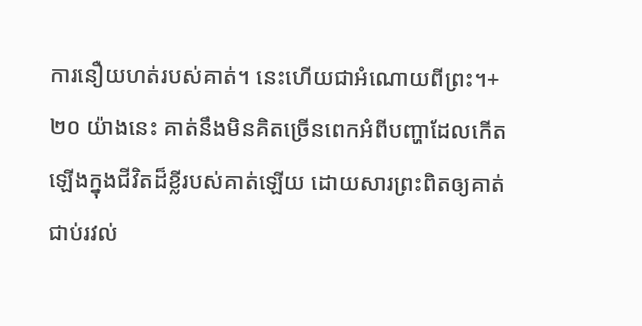ការនឿយហត់របស់គាត់។ នេះហើយជាអំណោយពីព្រះ។+ ២០ យ៉ាងនេះ គាត់នឹងមិនគិតច្រើនពេកអំពីបញ្ហាដែលកើតឡើងក្នុងជីវិតដ៏ខ្លីរបស់គាត់ឡើយ ដោយសារព្រះពិតឲ្យគាត់ជាប់រវល់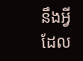នឹងអ្វីដែល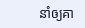នាំឲ្យគា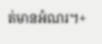ត់មានអំណរ។+